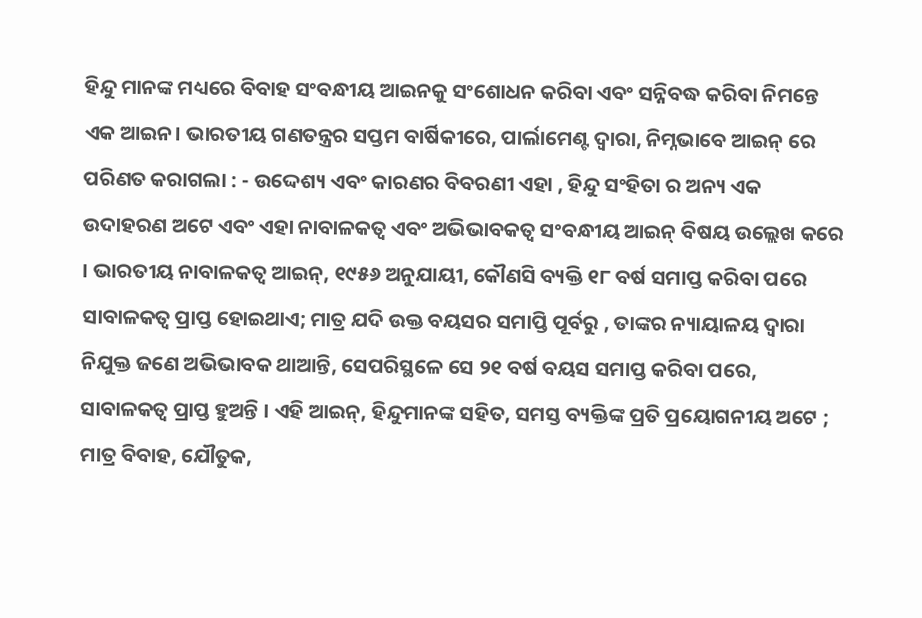ହିନ୍ଦୁ ମାନଙ୍କ ମଧ୍ୟରେ ବିବାହ ସଂବନ୍ଧୀୟ ଆଇନକୁ ସଂଶୋଧନ କରିବା ଏବଂ ସନ୍ନିବଦ୍ଧ କରିବା ନିମନ୍ତେ ଏକ ଆଇନ। ଭାରତୀୟ ଗଣତନ୍ତ୍ରର ସପ୍ତମ ବାର୍ଷିକୀରେ, ପାର୍ଲାମେଣ୍ଟ ଦ୍ଵାରା, ନିମ୍ନଭାବେ ଆଇନ୍ ରେ ପରିଣତ କରାଗଲା : - ଉଦ୍ଦେଶ୍ୟ ଏବଂ କାରଣର ବିବରଣୀ ଏହା , ହିନ୍ଦୁ ସଂହିତା ର ଅନ୍ୟ ଏକ ଉଦାହରଣ ଅଟେ ଏବଂ ଏହା ନାବାଳକତ୍ଵ ଏବଂ ଅଭିଭାବକତ୍ଵ ସଂବନ୍ଧୀୟ ଆଇନ୍ ବିଷୟ ଉଲ୍ଲେଖ କରେ । ଭାରତୀୟ ନାବାଳକତ୍ୱ ଆଇନ୍, ୧୯୫୬ ଅନୁଯାୟୀ, କୌଣସି ବ୍ୟକ୍ତି ୧୮ ବର୍ଷ ସମାପ୍ତ କରିବା ପରେ ସାବାଳକତ୍ଵ ପ୍ରାପ୍ତ ହୋଇଥାଏ; ମାତ୍ର ଯଦି ଉକ୍ତ ବୟସର ସମାପ୍ତି ପୂର୍ବରୁ , ତାଙ୍କର ନ୍ୟାୟାଳୟ ଦ୍ଵାରା ନିଯୁକ୍ତ ଜଣେ ଅଭିଭାବକ ଥାଆନ୍ତି, ସେପରିସ୍ଥଳେ ସେ ୨୧ ବର୍ଷ ବୟସ ସମାପ୍ତ କରିବା ପରେ, ସାବାଳକତ୍ଵ ପ୍ରାପ୍ତ ହୁଅନ୍ତି । ଏହି ଆଇନ୍, ହିନ୍ଦୁମାନଙ୍କ ସହିତ, ସମସ୍ତ ବ୍ୟକ୍ତିଙ୍କ ପ୍ରତି ପ୍ରୟୋଗନୀୟ ଅଟେ ; ମାତ୍ର ବିବାହ, ଯୌତୁକ,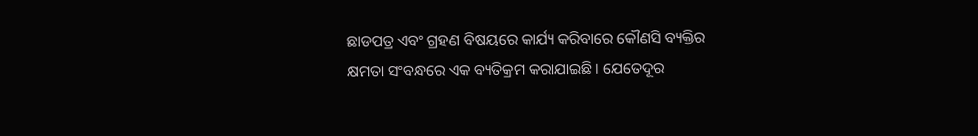ଛାଡପତ୍ର ଏବଂ ଗ୍ରହଣ ବିଷୟରେ କାର୍ଯ୍ୟ କରିବାରେ କୌଣସି ବ୍ୟକ୍ତିର କ୍ଷମତା ସଂବନ୍ଧରେ ଏକ ବ୍ୟତିକ୍ରମ କରାଯାଇଛି । ଯେତେଦୂର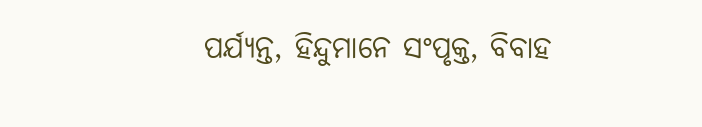ପର୍ଯ୍ୟନ୍ତ, ହିନ୍ଦୁମାନେ ସଂପୃକ୍ତ, ବିବାହ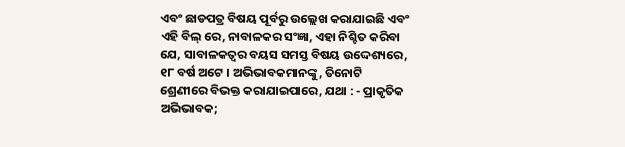ଏବଂ ଛାଡପତ୍ର ବିଷୟ ପୂର୍ବରୁ ଉଲ୍ଲେଖ କରାଯାଇଛି ଏବଂ ଏହି ବିଲ୍ ରେ, ନାବାଳକର ସଂଜ୍ଞା, ଏହା ନିଶ୍ଚିତ କରିବା ଯେ, ସାବାଳକତ୍ଵର ବୟସ ସମସ୍ତ ବିଷୟ ଉଦ୍ଦେଶ୍ୟରେ, ୧୮ ବର୍ଷ ଅଟେ । ଅଭିଭାବକମାନଙ୍କୁ, ତିନୋଟି ଶ୍ରେଣୀରେ ବିଭକ୍ତ କରାଯାଇପାରେ, ଯଥା : - ପ୍ରାକୃତିକ ଅଭିଭାବକ;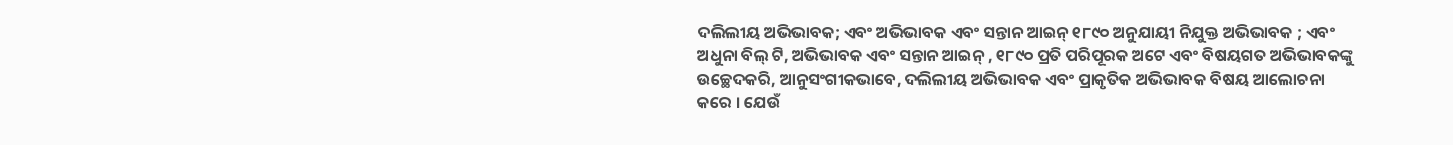ଦଲିଲୀୟ ଅଭିଭାବକ; ଏବଂ ଅଭିଭାବକ ଏବଂ ସନ୍ତାନ ଆଇନ୍ ୧୮୯୦ ଅନୁଯାୟୀ ନିଯୁକ୍ତ ଅଭିଭାବକ ; ଏବଂ ଅଧୁନା ବିଲ୍ ଟି, ଅଭିଭାବକ ଏବଂ ସନ୍ତାନ ଆଇନ୍ , ୧୮୯୦ ପ୍ରତି ପରିପୂରକ ଅଟେ ଏବଂ ବିଷୟଗତ ଅଭିଭାବକଙ୍କୁ ଉଚ୍ଛେଦକରି, ଆନୁସଂଗୀକଭାବେ, ଦଲିଲୀୟ ଅଭିଭାବକ ଏବଂ ପ୍ରାକୃତିକ ଅଭିଭାବକ ବିଷୟ ଆଲୋଚନା କରେ । ଯେଉଁ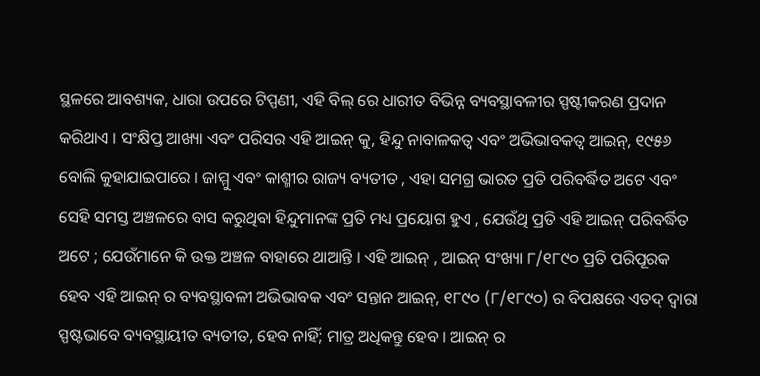ସ୍ଥଳରେ ଆବଶ୍ୟକ, ଧାରା ଉପରେ ଟିପ୍ପଣୀ, ଏହି ବିଲ୍ ରେ ଧାରୀତ ବିଭିନ୍ନ ବ୍ୟବସ୍ଥାବଳୀର ସ୍ପଷ୍ଟୀକରଣ ପ୍ରଦାନ କରିଥାଏ । ସଂକ୍ଷିପ୍ତ ଆଖ୍ୟା ଏବଂ ପରିସର ଏହି ଆଇନ୍ କୁ, ହିନ୍ଦୁ ନାବାଳକତ୍ଵ ଏବଂ ଅଭିଭାବକତ୍ଵ ଆଇନ୍, ୧୯୫୬ ବୋଲି କୁହାଯାଇପାରେ । ଜାମ୍ମୁ ଏବଂ କାଶ୍ମୀର ରାଜ୍ୟ ବ୍ୟତୀତ , ଏହା ସମଗ୍ର ଭାରତ ପ୍ରତି ପରିବର୍ଦ୍ଧିତ ଅଟେ ଏବଂ ସେହି ସମସ୍ତ ଅଞ୍ଚଳରେ ବାସ କରୁଥିବା ହିନ୍ଦୁମାନଙ୍କ ପ୍ରତି ମଧ୍ୟ ପ୍ରୟୋଗ ହୁଏ , ଯେଉଁଥି ପ୍ରତି ଏହି ଆଇନ୍ ପରିବର୍ଦ୍ଧିତ ଅଟେ ; ଯେଉଁମାନେ କି ଉକ୍ତ ଅଞ୍ଚଳ ବାହାରେ ଥାଆନ୍ତି । ଏହି ଆଇନ୍ , ଆଇନ୍ ସଂଖ୍ୟା ୮/୧୮୯୦ ପ୍ରତି ପରିପୂରକ ହେବ ଏହି ଆଇନ୍ ର ବ୍ୟବସ୍ଥାବଳୀ ଅଭିଭାବକ ଏବଂ ସନ୍ତାନ ଆଇନ୍, ୧୮୯୦ (୮/୧୮୯୦) ର ବିପକ୍ଷରେ ଏତଦ୍ ଦ୍ଵାରା ସ୍ପଷ୍ଟଭାବେ ବ୍ୟବସ୍ଥାୟୀତ ବ୍ୟତୀତ, ହେବ ନାହିଁ; ମାତ୍ର ଅଧିକନ୍ତୁ ହେବ । ଆଇନ୍ ର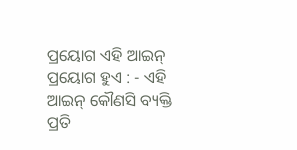ପ୍ରୟୋଗ ଏହି ଆଇନ୍ ପ୍ରୟୋଗ ହୁଏ : - ଏହି ଆଇନ୍ କୌଣସି ବ୍ୟକ୍ତି ପ୍ରତି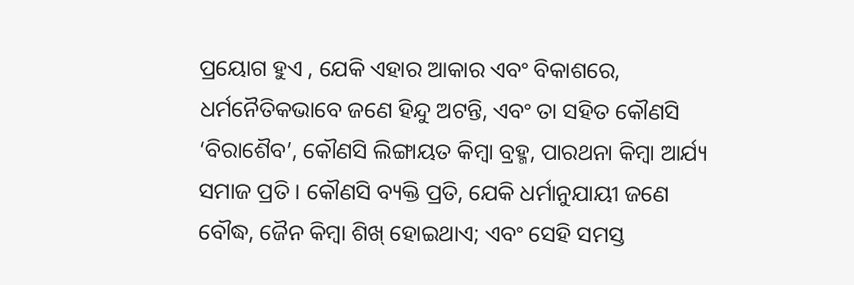ପ୍ରୟୋଗ ହୁଏ , ଯେକି ଏହାର ଆକାର ଏବଂ ବିକାଶରେ, ଧର୍ମନୈତିକଭାବେ ଜଣେ ହିନ୍ଦୁ ଅଟନ୍ତି, ଏବଂ ତା ସହିତ କୌଣସି ‘ବିରାଶୈବ’, କୌଣସି ଲିଙ୍ଗାୟତ କିମ୍ବା ବ୍ରହ୍ମ, ପାରଥନା କିମ୍ବା ଆର୍ଯ୍ୟ ସମାଜ ପ୍ରତି । କୌଣସି ବ୍ୟକ୍ତି ପ୍ରତି, ଯେକି ଧର୍ମାନୁଯାୟୀ ଜଣେ ବୌଦ୍ଧ, ଜୈନ କିମ୍ବା ଶିଖ୍ ହୋଇଥାଏ; ଏବଂ ସେହି ସମସ୍ତ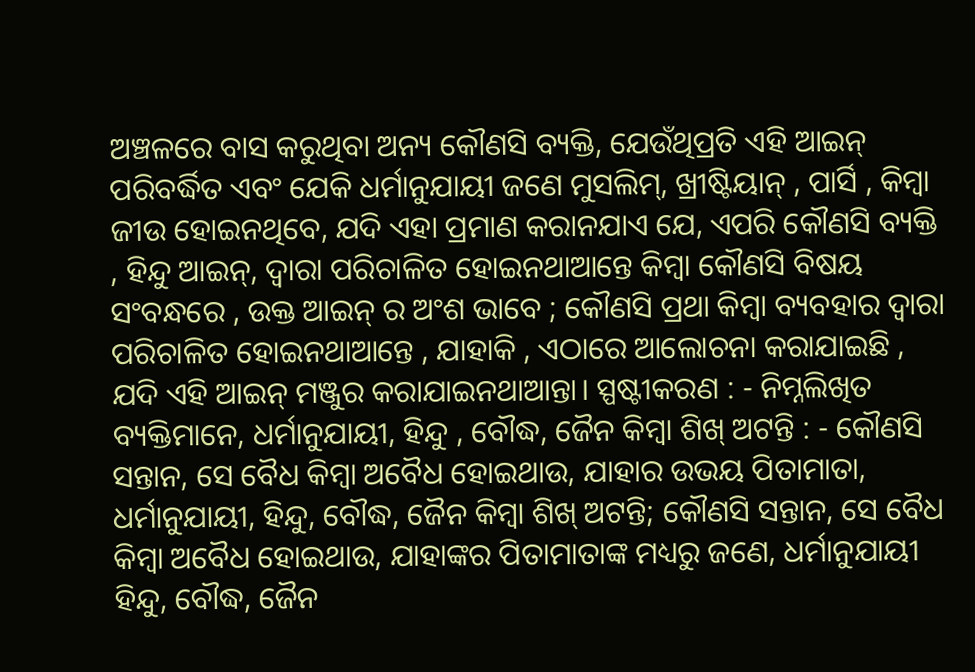ଅଞ୍ଚଳରେ ବାସ କରୁଥିବା ଅନ୍ୟ କୌଣସି ବ୍ୟକ୍ତି, ଯେଉଁଥିପ୍ରତି ଏହି ଆଇନ୍ ପରିବର୍ଦ୍ଧିତ ଏବଂ ଯେକି ଧର୍ମାନୁଯାୟୀ ଜଣେ ମୁସଲିମ୍, ଖ୍ରୀଷ୍ଟିୟାନ୍ , ପାର୍ସି , କିମ୍ବା ଜୀଉ ହୋଇନଥିବେ, ଯଦି ଏହା ପ୍ରମାଣ କରାନଯାଏ ଯେ, ଏପରି କୌଣସି ବ୍ୟକ୍ତି , ହିନ୍ଦୁ ଆଇନ୍, ଦ୍ଵାରା ପରିଚାଳିତ ହୋଇନଥାଆନ୍ତେ କିମ୍ବା କୌଣସି ବିଷୟ ସଂବନ୍ଧରେ , ଉକ୍ତ ଆଇନ୍ ର ଅଂଶ ଭାବେ ; କୌଣସି ପ୍ରଥା କିମ୍ବା ବ୍ୟବହାର ଦ୍ଵାରା ପରିଚାଳିତ ହୋଇନଥାଆନ୍ତେ , ଯାହାକି , ଏଠାରେ ଆଲୋଚନା କରାଯାଇଛି , ଯଦି ଏହି ଆଇନ୍ ମଞ୍ଜୁର କରାଯାଇନଥାଆନ୍ତା। ସ୍ପଷ୍ଟୀକରଣ : - ନିମ୍ନଲିଖିତ ବ୍ୟକ୍ତିମାନେ, ଧର୍ମାନୁଯାୟୀ, ହିନ୍ଦୁ , ବୌଦ୍ଧ, ଜୈନ କିମ୍ବା ଶିଖ୍ ଅଟନ୍ତି : - କୌଣସି ସନ୍ତାନ, ସେ ବୈଧ କିମ୍ବା ଅବୈଧ ହୋଇଥାଉ, ଯାହାର ଉଭୟ ପିତାମାତା, ଧର୍ମାନୁଯାୟୀ, ହିନ୍ଦୁ, ବୌଦ୍ଧ, ଜୈନ କିମ୍ବା ଶିଖ୍ ଅଟନ୍ତି; କୌଣସି ସନ୍ତାନ, ସେ ବୈଧ କିମ୍ବା ଅବୈଧ ହୋଇଥାଉ, ଯାହାଙ୍କର ପିତାମାତାଙ୍କ ମଧ୍ୟରୁ ଜଣେ, ଧର୍ମାନୁଯାୟୀ ହିନ୍ଦୁ, ବୌଦ୍ଧ, ଜୈନ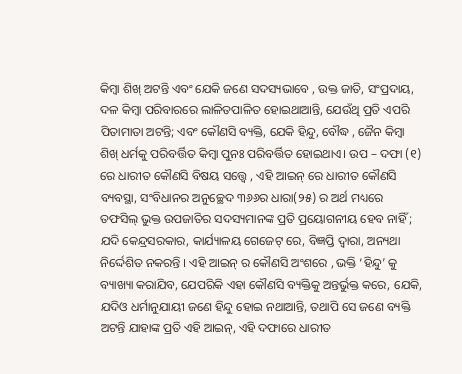କିମ୍ବା ଶିଖ୍ ଅଟନ୍ତି ଏବଂ ଯେକି ଜଣେ ସଦସ୍ୟଭାବେ , ଉକ୍ତ ଜାତି, ସଂପ୍ରଦାୟ, ଦଳ କିମ୍ବା ପରିବାରରେ ଲାଳିତପାଳିତ ହୋଇଥାଆନ୍ତି, ଯେଉଁଥି ପ୍ରତି ଏପରି ପିତାମାତା ଅଟନ୍ତି; ଏବଂ କୌଣସି ବ୍ୟକ୍ତି, ଯେକି ହିନ୍ଦୁ, ବୌଦ୍ଧ , ଜୈନ କିମ୍ବା ଶିଖ୍ ଧର୍ମକୁ ପରିବର୍ତ୍ତିତ କିମ୍ବା ପୁନଃ ପରିବର୍ତ୍ତିତ ହୋଇଥାଏ। ଉପ – ଦଫା (୧) ରେ ଧାରୀତ କୌଣସି ବିଷୟ ସତ୍ତ୍ୱେ , ଏହି ଆଇନ୍ ରେ ଧାରୀତ କୌଣସି ବ୍ୟବସ୍ଥା, ସଂବିଧାନର ଅନୁଚ୍ଛେଦ ୩୬୬ର ଧାରା(୨୫) ର ଅର୍ଥ ମଧ୍ୟରେ ତଫସିଲ୍ ଭୁକ୍ତ ଉପଜାତିର ସଦସ୍ୟମାନଙ୍କ ପ୍ରତି ପ୍ରୟୋଗନୀୟ ହେବ ନାହିଁ ; ଯଦି କେନ୍ଦ୍ରସରକାର, କାର୍ଯ୍ୟାଳୟ ଗେଜେଟ୍ ରେ, ବିଜ୍ଞପ୍ତି ଦ୍ଵାରା, ଅନ୍ୟଥା ନିର୍ଦ୍ଦେଶିତ ନକରନ୍ତି । ଏହି ଆଇନ୍ ର କୌଣସି ଅଂଶରେ , ଭକ୍ତି ‘ହିନ୍ଦୁ’ କୁ ବ୍ୟାଖ୍ୟା କରାଯିବ, ଯେପରିକି ଏହା କୌଣସି ବ୍ୟକ୍ତିକୁ ଅନ୍ତର୍ଭୁକ୍ତ କରେ, ଯେକି, ଯଦିଓ ଧର୍ମାନୁଯାୟୀ ଜଣେ ହିନ୍ଦୁ ହୋଇ ନଥାଆନ୍ତି, ତଥାପି ସେ ଜଣେ ବ୍ୟକ୍ତି ଅଟନ୍ତି ଯାହାଙ୍କ ପ୍ରତି ଏହି ଆଇନ୍, ଏହି ଦଫାରେ ଧାରୀତ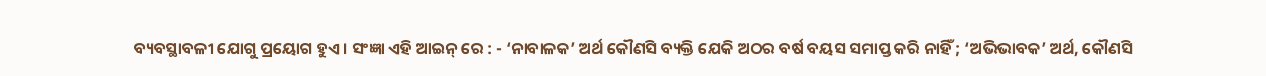ବ୍ୟବସ୍ଥାବଳୀ ଯୋଗୁ ପ୍ରୟୋଗ ହୁଏ । ସଂଜ୍ଞା ଏହି ଆଇନ୍ ରେ : - ‘ନାବାଳକ’ ଅର୍ଥ କୌଣସି ବ୍ୟକ୍ତି ଯେକି ଅଠର ବର୍ଷ ବୟସ ସମାପ୍ତ କରି ନାହିଁ ; ‘ଅଭିଭାବକ’ ଅର୍ଥ, କୌଣସି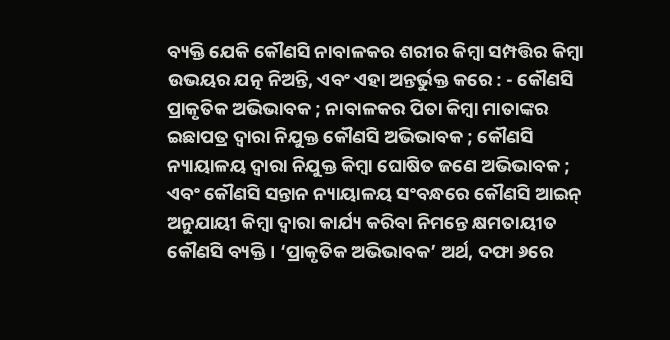ବ୍ୟକ୍ତି ଯେକି କୌଣସି ନାବାଳକର ଶରୀର କିମ୍ବା ସମ୍ପତ୍ତିର କିମ୍ବା ଉଭୟର ଯତ୍ନ ନିଅନ୍ତି, ଏବଂ ଏହା ଅନ୍ତର୍ଭୁକ୍ତ କରେ : - କୌଣସି ପ୍ରାକୃତିକ ଅଭିଭାବକ ; ନାବାଳକର ପିତା କିମ୍ବା ମାତାଙ୍କର ଇଛାପତ୍ର ଦ୍ଵାରା ନିଯୁକ୍ତ କୌଣସି ଅଭିଭାବକ ; କୌଣସି ନ୍ୟାୟାଳୟ ଦ୍ଵାରା ନିଯୁକ୍ତ କିମ୍ବା ଘୋଷିତ ଜଣେ ଅଭିଭାବକ ; ଏବଂ କୌଣସି ସନ୍ତାନ ନ୍ୟାୟାଳୟ ସଂବନ୍ଧରେ କୌଣସି ଆଇନ୍ ଅନୁଯାୟୀ କିମ୍ବା ଦ୍ଵାରା କାର୍ଯ୍ୟ କରିବା ନିମନ୍ତେ କ୍ଷମତାୟୀତ କୌଣସି ବ୍ୟକ୍ତି । ‘ପ୍ରାକୃତିକ ଅଭିଭାବକ’ ଅର୍ଥ, ଦଫା ୬ରେ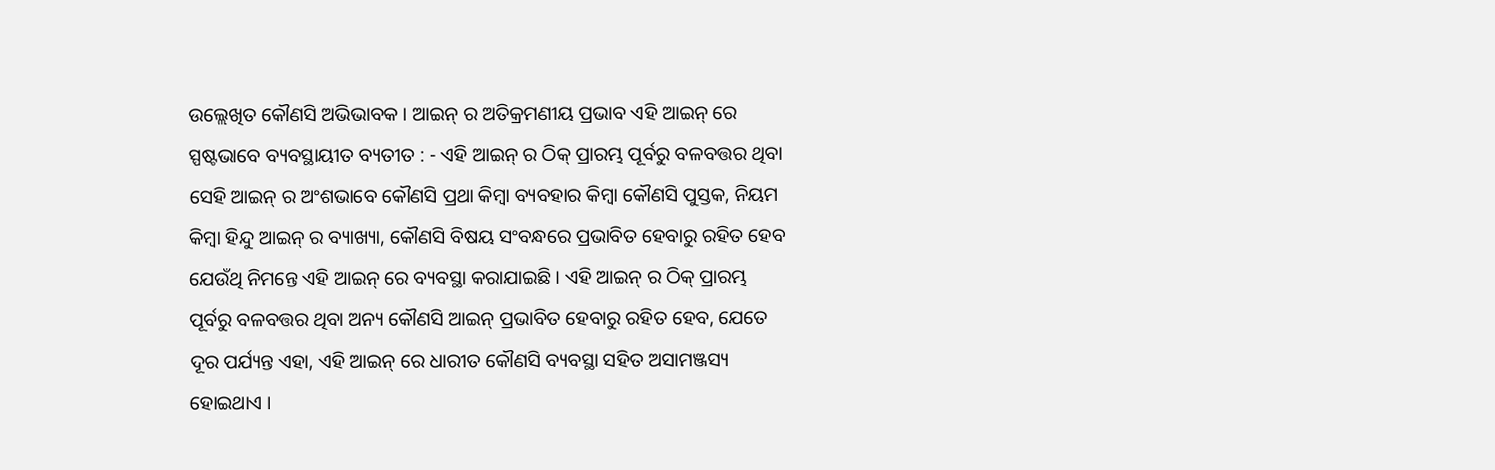ଉଲ୍ଲେଖିତ କୌଣସି ଅଭିଭାବକ । ଆଇନ୍ ର ଅତିକ୍ରମଣୀୟ ପ୍ରଭାବ ଏହି ଆଇନ୍ ରେ ସ୍ପଷ୍ଟଭାବେ ବ୍ୟବସ୍ଥାୟୀତ ବ୍ୟତୀତ : - ଏହି ଆଇନ୍ ର ଠିକ୍ ପ୍ରାରମ୍ଭ ପୂର୍ବରୁ ବଳବତ୍ତର ଥିବା ସେହି ଆଇନ୍ ର ଅଂଶଭାବେ କୌଣସି ପ୍ରଥା କିମ୍ବା ବ୍ୟବହାର କିମ୍ବା କୌଣସି ପୁସ୍ତକ, ନିୟମ କିମ୍ବା ହିନ୍ଦୁ ଆଇନ୍ ର ବ୍ୟାଖ୍ୟା, କୌଣସି ବିଷୟ ସଂବନ୍ଧରେ ପ୍ରଭାବିତ ହେବାରୁ ରହିତ ହେବ ଯେଉଁଥି ନିମନ୍ତେ ଏହି ଆଇନ୍ ରେ ବ୍ୟବସ୍ଥା କରାଯାଇଛି । ଏହି ଆଇନ୍ ର ଠିକ୍ ପ୍ରାରମ୍ଭ ପୂର୍ବରୁ ବଳବତ୍ତର ଥିବା ଅନ୍ୟ କୌଣସି ଆଇନ୍ ପ୍ରଭାବିତ ହେବାରୁ ରହିତ ହେବ, ଯେତେ ଦୂର ପର୍ଯ୍ୟନ୍ତ ଏହା, ଏହି ଆଇନ୍ ରେ ଧାରୀତ କୌଣସି ବ୍ୟବସ୍ଥା ସହିତ ଅସାମଞ୍ଜସ୍ୟ ହୋଇଥାଏ ।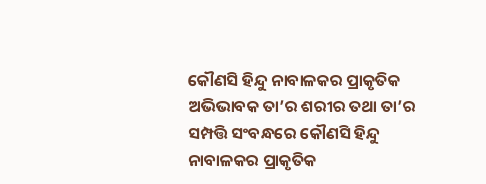କୌଣସି ହିନ୍ଦୁ ନାବାଳକର ପ୍ରାକୃତିକ ଅଭିଭାବକ ତା’ର ଶରୀର ତଥା ତା’ର ସମ୍ପତ୍ତି ସଂବନ୍ଧରେ କୌଣସି ହିନ୍ଦୁ ନାବାଳକର ପ୍ରାକୃତିକ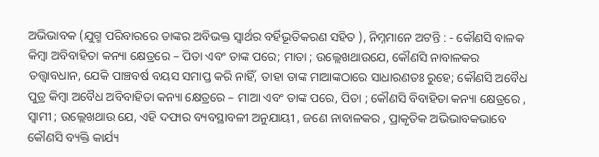ଅଭିଭାବକ (ଯୁଗ୍ମ ପରିବାରରେ ତାଙ୍କର ଅବିଭକ୍ତ ସ୍ଵାର୍ଥର ବର୍ହିଭୂତିକରଣ ସହିତ ), ନିମ୍ନମାନେ ଅଟନ୍ତି : - କୌଣସି ବାଳକ କିମ୍ବା ଅବିବାହିତା କନ୍ୟା କ୍ଷେତ୍ରରେ – ପିତା ଏବଂ ତାଙ୍କ ପରେ; ମାତା ; ଉଲ୍ଲେଖଥାଉଯେ, କୌଣସି ନାବାଳକର ତତ୍ତ୍ଵାବଧାନ, ଯେକି ପାଞ୍ଚବର୍ଷ ବୟସ ସମାପ୍ତ କରି ନାହିଁ, ତାହା ତାଙ୍କ ମାଆଙ୍କଠାରେ ସାଧାରଣତଃ ରୁହେ; କୌଣସି ଅବୈଧ ପୁତ୍ର କିମ୍ବା ଅବୈଧ ଅବିବାହିତା କନ୍ୟା କ୍ଷେତ୍ରରେ – ମାଆ ଏବଂ ତାଙ୍କ ପରେ, ପିତା ; କୌଣସି ବିବାହିତା କନ୍ୟା କ୍ଷେତ୍ରରେ , ସ୍ଵାମୀ ; ଉଲ୍ଲେଖଥାଉ ଯେ, ଏହି ଦଫାର ବ୍ୟବସ୍ଥାବଳୀ ଅନୁଯାୟୀ , ଜଣେ ନାବାଳକର , ପ୍ରାକୃତିକ ଅଭିଭାବକଭାବେ କୌଣସି ବ୍ୟକ୍ତି କାର୍ଯ୍ୟ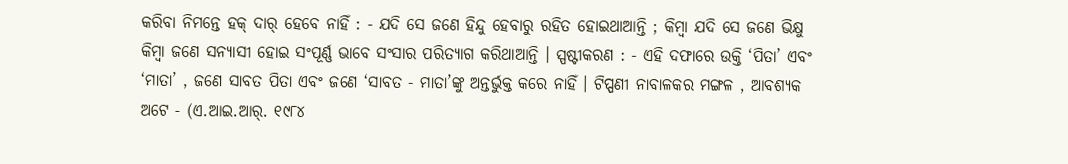କରିବା ନିମନ୍ତେ ହକ୍ ଦାର୍ ହେବେ ନାହିଁ : - ଯଦି ସେ ଜଣେ ହିନ୍ଦୁ ହେବାରୁ ରହିତ ହୋଇଥାଆନ୍ତି ; କିମ୍ବା ଯଦି ସେ ଜଣେ ଭିକ୍ଷୁ କିମ୍ବା ଜଣେ ସନ୍ୟାସୀ ହୋଇ ସଂପୂର୍ଣ୍ଣ ଭାବେ ସଂସାର ପରିତ୍ୟାଗ କରିଥାଆନ୍ତି । ସ୍ପଷ୍ଟୀକରଣ : - ଏହି ଦଫାରେ ଉକ୍ତି ‘ପିତା’ ଏବଂ ‘ମାତା’ , ଜଣେ ସାବତ ପିତା ଏବଂ ଜଣେ ‘ସାବତ - ମାତା’ଙ୍କୁ ଅନ୍ତର୍ଭୁକ୍ତ କରେ ନାହିଁ । ଟିପ୍ପଣୀ ନାବାଳକର ମଙ୍ଗଳ , ଆବଶ୍ୟକ ଅଟେ - (ଏ.ଆଇ.ଆର୍. ୧୯୮୪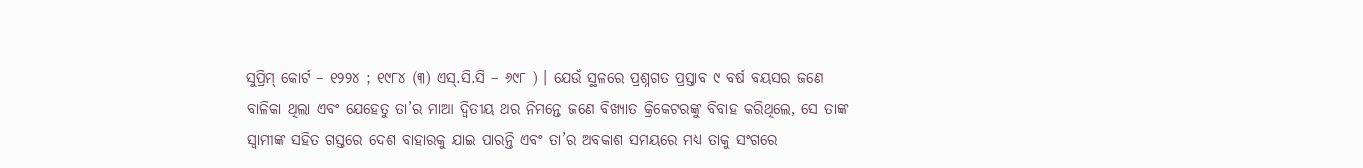ସୁପ୍ରିମ୍ କୋର୍ଟ – ୧୨୨୪ ; ୧୯୮୪ (୩) ଏସ୍.ସି.ସି – ୬୯୮ ) । ଯେଉଁ ସ୍ଥଳରେ ପ୍ରଶ୍ନଗତ ପ୍ରସ୍ତାବ ୯ ବର୍ଷ ବୟସର ଜଣେ ବାଳିକା ଥିଲା ଏବଂ ଯେହେତୁ ତା’ର ମାଆ ଦ୍ଵିତୀୟ ଥର ନିମନ୍ତେ ଜଣେ ବିଖ୍ୟାତ କ୍ରିକେଟରଙ୍କୁ ବିବାହ କରିଥିଲେ, ସେ ତାଙ୍କ ସ୍ଵାମୀଙ୍କ ସହିତ ଗସ୍ତରେ ଦେଶ ବାହାରକୁ ଯାଇ ପାରନ୍ତି ଏବଂ ତା’ର ଅବକାଶ ସମୟରେ ମଧ୍ୟ ତାକୁ ସଂଗରେ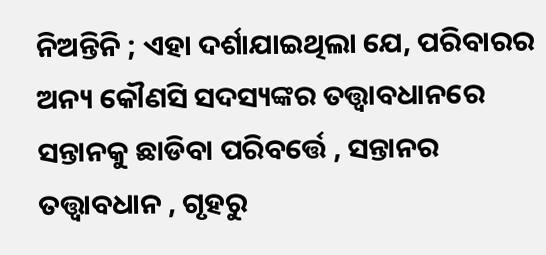ନିଅନ୍ତିନି ; ଏହା ଦର୍ଶାଯାଇଥିଲା ଯେ, ପରିବାରର ଅନ୍ୟ କୌଣସି ସଦସ୍ୟଙ୍କର ତତ୍ତ୍ଵାବଧାନରେ ସନ୍ତାନକୁ ଛାଡିବା ପରିବର୍ତ୍ତେ , ସନ୍ତାନର ତତ୍ତ୍ଵାବଧାନ , ଗୃହରୁ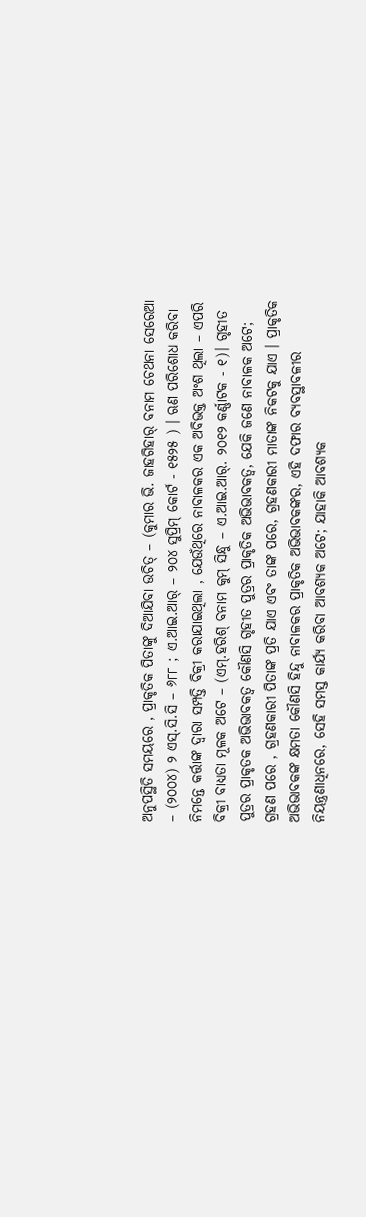ଅନୁପସ୍ଥିତି ସମୟରେ , ପ୍ରାକୃତିକ ପିତାଙ୍କୁ ଦିଆଯିବା ଉଚିତ୍ – (କୁମାର ଭି. ଜାହଗିହାର୍ ବନାମ ଚେଥନା ସେରେଆ – (୨୦୦୪) ୨ ଏସ୍.ସି.ସି – ୬୮୮ ; ଏ.ଆଇ.ଆର୍ – ୨୦୪ ସୁପ୍ରିମ୍ କୋର୍ଟ - ୧୫୨୫ ) । ଋଣ ପରିଶୋଧ କରିବା ନିମନ୍ତେ କର୍ତ୍ତାଙ୍କ ଦ୍ଵାରା ସମ୍ପତ୍ତି ବିକ୍ରୀ କରାଯାଇଥିଲା , ଯେଉଁଥିରେ ନାବାଳକର ଏକ ଅବିଭକ୍ତ ଅଂଶ ଥିଲା – ଏପରି ବିକ୍ରୀ ବାଧ୍ୟତା ମୂଳକ ଅଟେ – (ଏମ୍.ହରିଶ୍ ବନାମ କୁମ୍ ସିନ୍ଧୁ – ଏ.ଆଇ.ଆର୍. ୨୦୧୨ କର୍ଣ୍ଣାଟକ - ୧)। ଗୃହୀତ ପୁତ୍ରର ପ୍ରାକୃତକ ଅଭିଭାବକତ୍ଵ କୌଣସି ଗୃହୀତ ପୁତ୍ରର ପ୍ରାକୃତିକ ଅଭିଭାବକତ୍ୱ, ଯେକି ଜଣେ ନାବାଳକ ଅଟେ; ଗ୍ରହଣ ପରେ , ଗ୍ରହଣକାରୀ ପିତାଙ୍କ ପ୍ରତି ଯାଏ ଏବଂ ତାଙ୍କ ପରେ, ଗ୍ରହଣକାରୀ ମାତାଙ୍କ ନିକଟକୁ ଯାଏ । ପ୍ରାକୃତିକ ଅଭିଭାବକଙ୍କ କ୍ଷମତା କୌଣସି ହିନ୍ଦୁ ନାବାଳକର ପ୍ରାକୃତିକ ଅଭିଭାବକଙ୍କର, ଏହି ଦଫାର ବ୍ୟବସ୍ଥାବଳୀର ନିୟନ୍ତ୍ରଣାଧିନରେ, ସେହି ସମସ୍ତ କାର୍ଯ୍ୟ କରିବା ଆବଶ୍ୟକ ଅଟେ; ଯାହାକି ଆବଶ୍ୟକ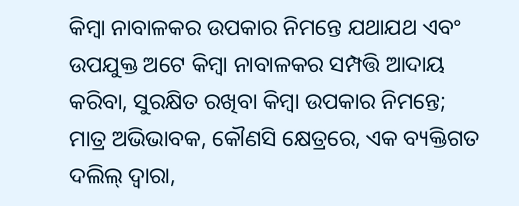କିମ୍ବା ନାବାଳକର ଉପକାର ନିମନ୍ତେ ଯଥାଯଥ ଏବଂ ଉପଯୁକ୍ତ ଅଟେ କିମ୍ବା ନାବାଳକର ସମ୍ପତ୍ତି ଆଦାୟ କରିବା, ସୁରକ୍ଷିତ ରଖିବା କିମ୍ବା ଉପକାର ନିମନ୍ତେ; ମାତ୍ର ଅଭିଭାବକ, କୌଣସି କ୍ଷେତ୍ରରେ, ଏକ ବ୍ୟକ୍ତିଗତ ଦଲିଲ୍ ଦ୍ଵାରା,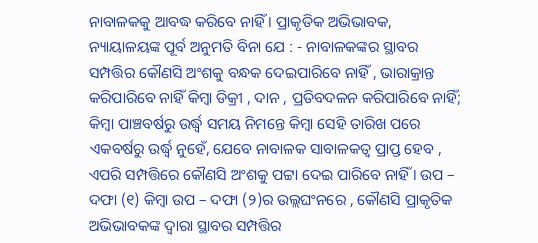ନାବାଳକକୁ ଆବଦ୍ଧ କରିବେ ନାହିଁ । ପ୍ରାକୃତିକ ଅଭିଭାବକ, ନ୍ୟାୟାଳୟଙ୍କ ପୂର୍ବ ଅନୁମତି ବିନା ଯେ : - ନାବାଳକଙ୍କର ସ୍ଥାବର ସମ୍ପତ୍ତିର କୌଣସି ଅଂଶକୁ ବନ୍ଧକ ଦେଇପାରିବେ ନାହିଁ , ଭାରାକ୍ରାନ୍ତ କରିପାରିବେ ନାହିଁ କିମ୍ବା ଡିକ୍ରୀ , ଦାନ , ପ୍ରତିବଦଳନ କରିପାରିବେ ନାହିଁ; କିମ୍ବା ପାଞ୍ଚବର୍ଷରୁ ଉର୍ଦ୍ଧ୍ଵ ସମୟ ନିମନ୍ତେ କିମ୍ବା ସେହି ତାରିଖ ପରେ ଏକବର୍ଷରୁ ଉର୍ଦ୍ଧ୍ଵ ନୁହେଁ, ଯେବେ ନାବାଳକ ସାବାଳକତ୍ଵ ପ୍ରାପ୍ତ ହେବ , ଏପରି ସମ୍ପତ୍ତିରେ କୌଣସି ଅଂଶକୁ ପଟ୍ଟା ଦେଇ ପାରିବେ ନାହିଁ । ଉପ – ଦଫା (୧) କିମ୍ବା ଉପ – ଦଫା (୨)ର ଉଲ୍ଲଘଂନରେ , କୌଣସି ପ୍ରାକୃତିକ ଅଭିଭାବକଙ୍କ ଦ୍ଵାରା ସ୍ଥାବର ସମ୍ପତ୍ତିର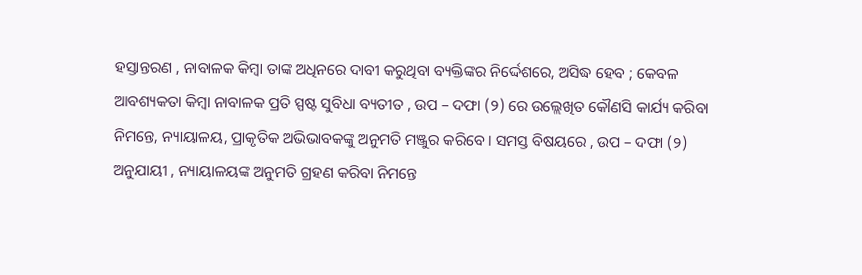ହସ୍ତାନ୍ତରଣ , ନାବାଳକ କିମ୍ବା ତାଙ୍କ ଅଧିନରେ ଦାବୀ କରୁଥିବା ବ୍ୟକ୍ତିଙ୍କର ନିର୍ଦ୍ଦେଶରେ, ଅସିଦ୍ଧ ହେବ ; କେବଳ ଆବଶ୍ୟକତା କିମ୍ବା ନାବାଳକ ପ୍ରତି ସ୍ପଷ୍ଟ ସୁବିଧା ବ୍ୟତୀତ , ଉପ – ଦଫା (୨) ରେ ଉଲ୍ଲେଖିତ କୌଣସି କାର୍ଯ୍ୟ କରିବା ନିମନ୍ତେ, ନ୍ୟାୟାଳୟ, ପ୍ରାକୃତିକ ଅଭିଭାବକଙ୍କୁ ଅନୁମତି ମଞ୍ଜୁର କରିବେ । ସମସ୍ତ ବିଷୟରେ , ଉପ – ଦଫା (୨) ଅନୁଯାୟୀ , ନ୍ୟାୟାଳୟଙ୍କ ଅନୁମତି ଗ୍ରହଣ କରିବା ନିମନ୍ତେ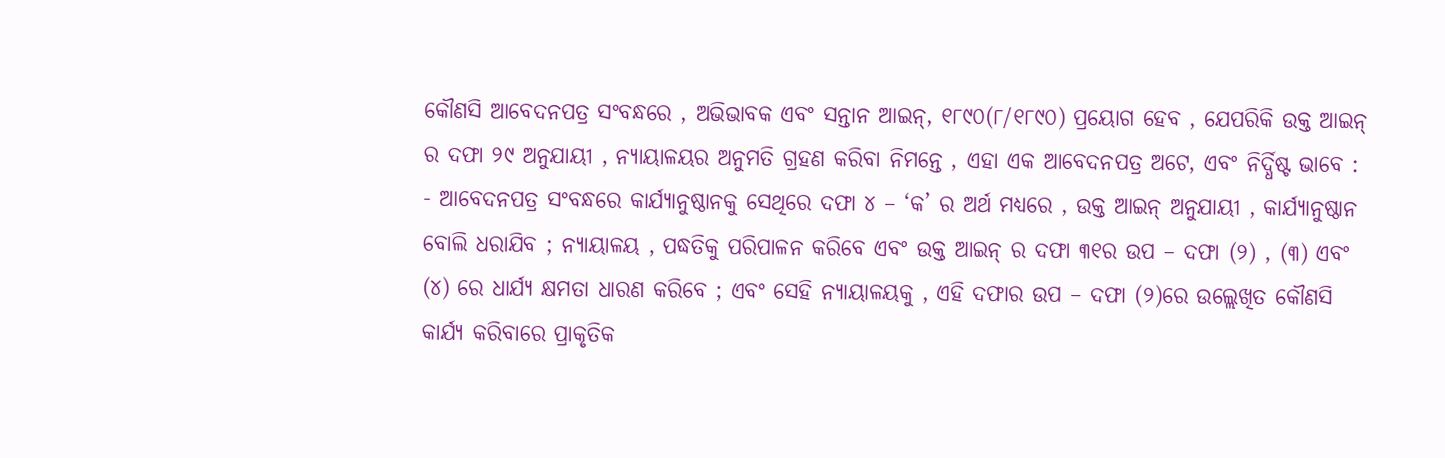କୌଣସି ଆବେଦନପତ୍ର ସଂବନ୍ଧରେ , ଅଭିଭାବକ ଏବଂ ସନ୍ତାନ ଆଇନ୍, ୧୮୯୦(୮/୧୮୯୦) ପ୍ରୟୋଗ ହେବ , ଯେପରିକି ଉକ୍ତ ଆଇନ୍ ର ଦଫା ୨୯ ଅନୁଯାୟୀ , ନ୍ୟାୟାଳୟର ଅନୁମତି ଗ୍ରହଣ କରିବା ନିମନ୍ତେ , ଏହା ଏକ ଆବେଦନପତ୍ର ଅଟେ, ଏବଂ ନିର୍ଦ୍ଧିଷ୍ଟ ଭାବେ : - ଆବେଦନପତ୍ର ସଂବନ୍ଧରେ କାର୍ଯ୍ୟାନୁଷ୍ଠାନକୁ ସେଥିରେ ଦଫା ୪ – ‘କ’ ର ଅର୍ଥ ମଧ୍ୟରେ , ଉକ୍ତ ଆଇନ୍ ଅନୁଯାୟୀ , କାର୍ଯ୍ୟାନୁଷ୍ଠାନ ବୋଲି ଧରାଯିବ ; ନ୍ୟାୟାଳୟ , ପଦ୍ଧତିକୁ ପରିପାଳନ କରିବେ ଏବଂ ଉକ୍ତ ଆଇନ୍ ର ଦଫା ୩୧ର ଉପ – ଦଫା (୨) , (୩) ଏବଂ (୪) ରେ ଧାର୍ଯ୍ୟ କ୍ଷମତା ଧାରଣ କରିବେ ; ଏବଂ ସେହି ନ୍ୟାୟାଳୟକୁ , ଏହି ଦଫାର ଉପ – ଦଫା (୨)ରେ ଉଲ୍ଲେଖିତ କୌଣସି କାର୍ଯ୍ୟ କରିବାରେ ପ୍ରାକୃତିକ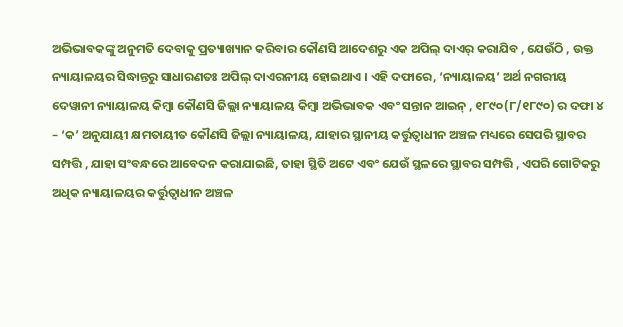ଅଭିଭାବକଙ୍କୁ ଅନୁମତି ଦେବାକୁ ପ୍ରତ୍ୟାଖ୍ୟାନ କରିବାର କୌଣସି ଆଦେଶରୁ ଏକ ଅପିଲ୍ ଦାଏର୍ କରାଯିବ , ଯେଉଁଠି , ଉକ୍ତ ନ୍ୟାୟାଳୟର ସିଦ୍ଧାନ୍ତରୁ ସାଧାରଣତଃ ଅପିଲ୍ ଦାଏରନୀୟ ହୋଇଥାଏ । ଏହି ଦଫାରେ, ‘ନ୍ୟାୟାଳୟ’ ଅର୍ଥ ନଗରୀୟ ଦେୱାନୀ ନ୍ୟାୟାଳୟ କିମ୍ବା କୌଣସି ଜିଲ୍ଲା ନ୍ୟାୟାଳୟ କିମ୍ବା ଅଭିଭାବକ ଏବଂ ସନ୍ତାନ ଆଇନ୍ , ୧୮୯୦(୮/୧୮୯୦) ର ଦଫା ୪ – ‘କ’ ଅନୁଯାୟୀ କ୍ଷମତାୟୀତ କୌଣସି ଜିଲ୍ଲା ନ୍ୟାୟାଳୟ, ଯାହାର ସ୍ଥାନୀୟ କର୍ତ୍ତୁତ୍ଵାଧୀନ ଅଞ୍ଚଳ ମଧ୍ୟରେ ସେପରି ସ୍ଥାବର ସମ୍ପତ୍ତି , ଯାହା ସଂବନ୍ଧରେ ଆବେଦନ କରାଯାଇଛି, ତାହା ସ୍ଥିତି ଅଟେ ଏବଂ ଯେଉଁ ସ୍ଥଳରେ ସ୍ଥାବର ସମ୍ପତ୍ତି , ଏପରି ଗୋଟିକରୁ ଅଧିକ ନ୍ୟାୟାଳୟର କର୍ତ୍ତୁତ୍ଵାଧୀନ ଅଞ୍ଚଳ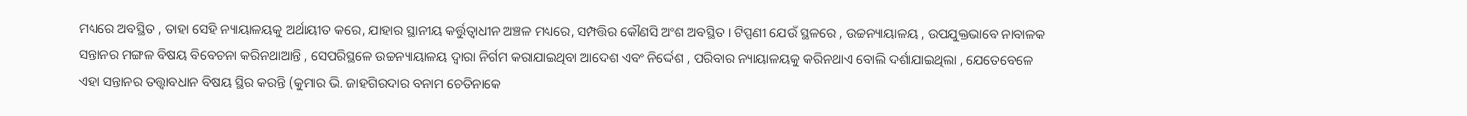ମଧ୍ୟରେ ଅବସ୍ଥିତ , ତାହା ସେହି ନ୍ୟାୟାଳୟକୁ ଅର୍ଥାୟୀତ କରେ, ଯାହାର ସ୍ଥାନୀୟ କର୍ତ୍ତୁତ୍ଵାଧୀନ ଅଞ୍ଚଳ ମଧ୍ୟରେ, ସମ୍ପତ୍ତିର କୌଣସି ଅଂଶ ଅବସ୍ଥିତ । ଟିପ୍ପଣୀ ଯେଉଁ ସ୍ଥଳରେ , ଉଚ୍ଚନ୍ୟାୟାଳୟ , ଉପଯୁକ୍ତଭାବେ ନାବାଳକ ସନ୍ତାନର ମଙ୍ଗଳ ବିଷୟ ବିବେଚନା କରିନଥାଆନ୍ତି , ସେପରିସ୍ଥଳେ ଉଚ୍ଚନ୍ୟାୟାଳୟ ଦ୍ଵାରା ନିର୍ଗମ କରାଯାଇଥିବା ଆଦେଶ ଏବଂ ନିର୍ଦ୍ଦେଶ , ପରିବାର ନ୍ୟାୟାଳୟକୁ କରିନଥାଏ ବୋଲି ଦର୍ଶାଯାଇଥିଲା , ଯେତେବେଳେ ଏହା ସନ୍ତାନର ତତ୍ତ୍ଵାବଧାନ ବିଷୟ ସ୍ଥିର କରନ୍ତି (କୁମାର ଭି. ଜାହଗିରଦାର ବନାମ ଚେତିନାକେ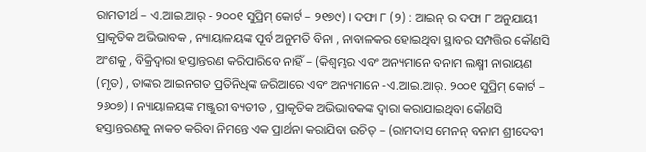ରାମତୀର୍ଥ – ଏ.ଆଇ.ଆର୍ - ୨୦୦୧ ସୁପ୍ରିମ୍ କୋର୍ଟ – ୨୧୭୯) । ଦଫା ୮ (୨) : ଆଇନ୍ ର ଦଫା ୮ ଅନୁଯାୟୀ ପ୍ରାକୃତିକ ଅଭିଭାବକ , ନ୍ୟାୟାଳୟଙ୍କ ପୂର୍ବ ଅନୁମତି ବିନା , ନାବାଳକର ହୋଇଥିବା ସ୍ଥାବର ସମ୍ପତ୍ତିର କୌଣସି ଅଂଶକୁ , ବିକ୍ରିଦ୍ଵାରା ହସ୍ତାନ୍ତରଣ କରିପାରିବେ ନାହିଁ – (କିଶ୍ଵମ୍ଭର ଏବଂ ଅନ୍ୟମାନେ ବନାମ ଲକ୍ଷ୍ମୀ ନାରାୟଣ (ମୃତ) , ତାଙ୍କର ଆଇନଗତ ପ୍ରତିନିଧିଙ୍କ ଜରିଆରେ ଏବଂ ଅନ୍ୟମାନେ -ଏ.ଆଇ.ଆର୍. ୨୦୦୧ ସୁପ୍ରିମ୍ କୋର୍ଟ – ୨୬୦୭) । ନ୍ୟାୟାଳୟଙ୍କ ମଞ୍ଜୁରୀ ବ୍ୟତୀତ , ପ୍ରାକୃତିକ ଅଭିଭାବକଙ୍କ ଦ୍ଵାରା କରାଯାଇଥିବା କୌଣସି ହସ୍ତାନ୍ତରଣକୁ ନାକଚ କରିବା ନିମନ୍ତେ ଏକ ପ୍ରାର୍ଥନା କରାଯିବା ଉଚିତ୍ – (ରାମଦାସ ମେନନ୍ ବନାମ ଶ୍ରୀଦେବୀ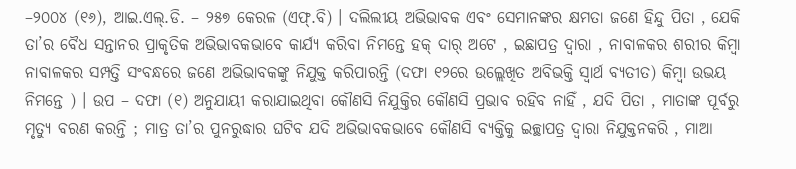–୨୦୦୪ (୧୬), ଆଇ.ଏଲ୍.ଡି. – ୨୫୭ କେରଳ (ଏଫ୍.ବି) । ଦଲିଲୀୟ ଅଭିଭାବକ ଏବଂ ସେମାନଙ୍କର କ୍ଷମତା ଜଣେ ହିନ୍ଦୁ ପିତା , ଯେକି ତା’ର ବୈଧ ସନ୍ତାନର ପ୍ରାକୃତିକ ଅଭିଭାବକଭାବେ କାର୍ଯ୍ୟ କରିବା ନିମନ୍ତେ ହକ୍ ଦାର୍ ଅଟେ , ଇଛାପତ୍ର ଦ୍ଵାରା , ନାବାଳକର ଶରୀର କିମ୍ବା ନାବାଳକର ସମ୍ପତ୍ତି ସଂବନ୍ଧରେ ଜଣେ ଅଭିଭାବକଙ୍କୁ ନିଯୁକ୍ତ କରିପାରନ୍ତି (ଦଫା ୧୨ରେ ଉଲ୍ଲେଖିତ ଅବିଭକ୍ତି ସ୍ଵାର୍ଥ ବ୍ୟତୀତ) କିମ୍ବା ଉଭୟ ନିମନ୍ତେ ) । ଉପ – ଦଫା (୧) ଅନୁଯାୟୀ କରାଯାଇଥିବା କୌଣସି ନିଯୁକ୍ତିର କୌଣସି ପ୍ରଭାବ ରହିବ ନାହିଁ , ଯଦି ପିତା , ମାତାଙ୍କ ପୂର୍ବରୁ ମୃତ୍ୟୁ ବରଣ କରନ୍ତି ; ମାତ୍ର ତା’ର ପୁନରୁଦ୍ଧାର ଘଟିବ ଯଦି ଅଭିଭାବକଭାବେ କୌଣସି ବ୍ୟକ୍ତିକୁ ଇଚ୍ଛାପତ୍ର ଦ୍ଵାରା ନିଯୁକ୍ତନକରି , ମାଆ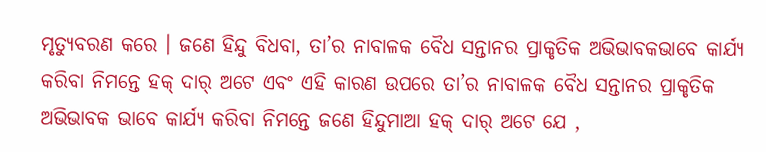ମୃତ୍ୟୁବରଣ କରେ । ଜଣେ ହିନ୍ଦୁ ବିଧବା, ତା’ର ନାବାଳକ ବୈଧ ସନ୍ତାନର ପ୍ରାକୃତିକ ଅଭିଭାବକଭାବେ କାର୍ଯ୍ୟ କରିବା ନିମନ୍ତେ ହକ୍ ଦାର୍ ଅଟେ ଏବଂ ଏହି କାରଣ ଉପରେ ତା’ର ନାବାଳକ ବୈଧ ସନ୍ତାନର ପ୍ରାକୃତିକ ଅଭିଭାବକ ଭାବେ କାର୍ଯ୍ୟ କରିବା ନିମନ୍ତେ ଜଣେ ହିନ୍ଦୁମାଆ ହକ୍ ଦାର୍ ଅଟେ ଯେ ,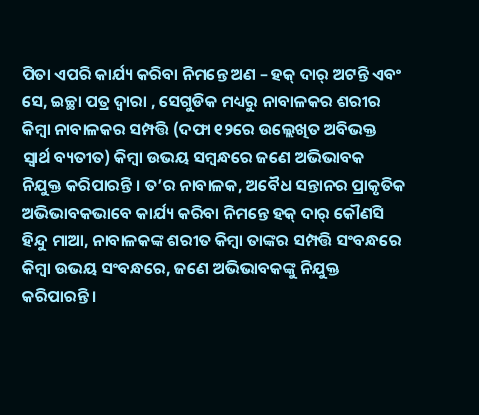ପିତା ଏପରି କାର୍ଯ୍ୟ କରିବା ନିମନ୍ତେ ଅଣ – ହକ୍ ଦାର୍ ଅଟନ୍ତି ଏବଂ ସେ, ଇଚ୍ଛା ପତ୍ର ଦ୍ଵାରା , ସେଗୁଡିକ ମଧ୍ୟରୁ ନାବାଳକର ଶରୀର କିମ୍ବା ନାବାଳକର ସମ୍ପତ୍ତି (ଦଫା ୧୨ରେ ଉଲ୍ଲେଖିତ ଅବିଭକ୍ତ ସ୍ଵାର୍ଥ ବ୍ୟତୀତ) କିମ୍ବା ଉଭୟ ସମ୍ବନ୍ଧରେ ଜଣେ ଅଭିଭାବକ ନିଯୁକ୍ତ କରିପାରନ୍ତି । ତ’ର ନାବାଳକ, ଅବୈଧ ସନ୍ତାନର ପ୍ରାକୃତିକ ଅଭିଭାବକଭାବେ କାର୍ଯ୍ୟ କରିବା ନିମନ୍ତେ ହକ୍ ଦାର୍ କୌଣସି ହିନ୍ଦୁ ମାଆ, ନାବାଳକଙ୍କ ଶରୀତ କିମ୍ବା ତାଙ୍କର ସମ୍ପତ୍ତି ସଂବନ୍ଧରେ କିମ୍ବା ଉଭୟ ସଂବନ୍ଧରେ, ଜଣେ ଅଭିଭାବକଙ୍କୁ ନିଯୁକ୍ତ କରିପାରନ୍ତି ।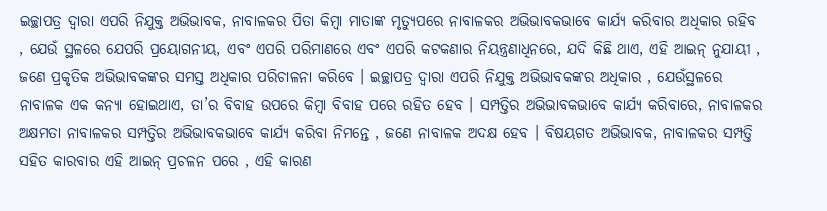ଇଚ୍ଛାପତ୍ର ଦ୍ଵାରା ଏପରି ନିଯୁକ୍ତ ଅଭିଭାବକ, ନାବାଳକର ପିତା କିମ୍ବା ମାତାଙ୍କ ମୃତ୍ୟୁପରେ ନାବାଳକର ଅଭିଭାବକଭାବେ କାର୍ଯ୍ୟ କରିବାର ଅଧିକାର ରହିବ , ଯେଉଁ ସ୍ଥଳରେ ଯେପରି ପ୍ରୟୋଗନୀୟ, ଏବଂ ଏପରି ପରିମାଣରେ ଏବଂ ଏପରି କଟକଣାର ନିୟନ୍ତ୍ରଣାଧିନରେ, ଯଦି କିଛି ଥାଏ, ଏହି ଆଇନ୍ ନୁଯାୟୀ , ଜଣେ ପ୍ରକୃତିକ ଅଭିଭାବକଙ୍କର ସମସ୍ତ ଅଧିକାର ପରିଚାଳନା କରିବେ । ଇଚ୍ଛାପତ୍ର ଦ୍ଵାରା ଏପରି ନିଯୁକ୍ତ ଅଭିଭାବକଙ୍କର ଅଧିକାର , ଯେଉଁସ୍ଥଳରେ ନାବାଳକ ଏକ କନ୍ୟା ହୋଇଥାଏ, ତା’ର ବିବାହ ଉପରେ କିମ୍ବା ବିବାହ ପରେ ରହିତ ହେବ । ସମ୍ପତ୍ତିର ଅଭିଭାବକଭାବେ କାର୍ଯ୍ୟ କରିବାରେ, ନାବାଳକର ଅକ୍ଷମତା ନାବାଳକର ସମ୍ପତ୍ତିର ଅଭିଭାବକଭାବେ କାର୍ଯ୍ୟ କରିବା ନିମନ୍ତେ , ଜଣେ ନାବାଳକ ଅଦକ୍ଷ ହେବ । ବିଷୟଗତ ଅଭିଭାବକ, ନାବାଳକର ସମ୍ପତ୍ତି ସହିତ କାରବାର ଏହି ଆଇନ୍ ପ୍ରଚଳନ ପରେ , ଏହି କାରଣ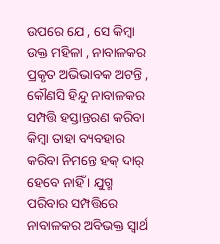ଉପରେ ଯେ , ସେ କିମ୍ବା ଉକ୍ତ ମହିଳା , ନାବାଳକର ପ୍ରକୃତ ଅଭିଭାବକ ଅଟନ୍ତି , କୌଣସି ହିନ୍ଦୁ ନାବାଳକର ସମ୍ପତ୍ତି ହସ୍ତାନ୍ତରଣ କରିବା କିମ୍ବା ତାହା ବ୍ୟବହାର କରିବା ନିମନ୍ତେ ହକ୍ ଦାର୍ ହେବେ ନାହିଁ । ଯୁଗ୍ମ ପରିବାର ସମ୍ପତ୍ତିରେ ନାବାଳକର ଅବିଭକ୍ତ ସ୍ଵାର୍ଥ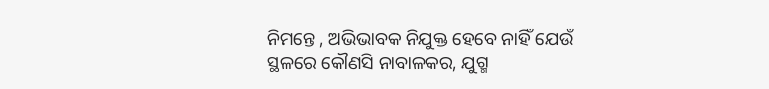ନିମନ୍ତେ , ଅଭିଭାବକ ନିଯୁକ୍ତ ହେବେ ନାହିଁ ଯେଉଁ ସ୍ଥଳରେ କୌଣସି ନାବାଳକର, ଯୁଗ୍ମ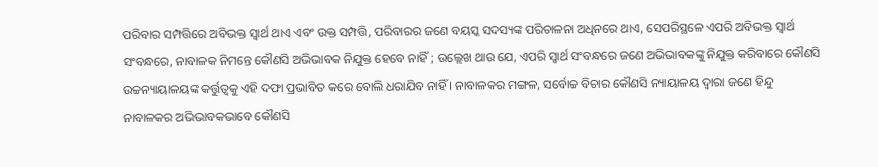ପରିବାର ସମ୍ପତ୍ତିରେ ଅବିଭକ୍ତ ସ୍ଵାର୍ଥ ଥାଏ ଏବଂ ଉକ୍ତ ସମ୍ପତ୍ତି, ପରିବାରର ଜଣେ ବୟସ୍କ ସଦସ୍ୟଙ୍କ ପରିଚାଳନା ଅଧିନରେ ଥାଏ, ସେପରିସ୍ଥଳେ ଏପରି ଅବିଭକ୍ତ ସ୍ଵାର୍ଥ ସଂବନ୍ଧରେ, ନାବାଳକ ନିମନ୍ତେ କୌଣସି ଅଭିଭାବକ ନିଯୁକ୍ତ ହେବେ ନାହିଁ ; ଉଲ୍ଲେଖ ଥାଉ ଯେ, ଏପରି ସ୍ଵାର୍ଥ ସଂବନ୍ଧରେ ଜଣେ ଅଭିଭାବକଙ୍କୁ ନିଯୁକ୍ତ କରିବାରେ କୌଣସି ଉଚ୍ଚନ୍ୟାୟାଳୟଙ୍କ କର୍ତ୍ତୁତ୍ଵକୁ ଏହି ଦଫା ପ୍ରଭାବିତ କରେ ବୋଲି ଧରାଯିବ ନାହିଁ । ନାବାଳକର ମଙ୍ଗଳ, ସର୍ବୋଚ୍ଚ ବିଚାର କୌଣସି ନ୍ୟାୟାଳୟ ଦ୍ଵାରା ଜଣେ ହିନ୍ଦୁ ନାବାଳକର ଅଭିଭାବକଭାବେ କୌଣସି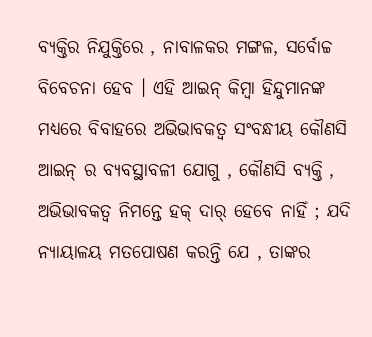ବ୍ୟକ୍ତିର ନିଯୁକ୍ତିରେ , ନାବାଳକର ମଙ୍ଗଳ, ସର୍ବୋଚ୍ଚ ବିବେଚନା ହେବ । ଏହି ଆଇନ୍ କିମ୍ବା ହିନ୍ଦୁମାନଙ୍କ ମଧ୍ୟରେ ବିବାହରେ ଅଭିଭାବକତ୍ଵ ସଂବନ୍ଧୀୟ କୌଣସି ଆଇନ୍ ର ବ୍ୟବସ୍ଥାବଳୀ ଯୋଗୁ , କୌଣସି ବ୍ୟକ୍ତି , ଅଭିଭାବକତ୍ଵ ନିମନ୍ତେ ହକ୍ ଦାର୍ ହେବେ ନାହିଁ ; ଯଦି ନ୍ୟାୟାଳୟ ମତପୋଷଣ କରନ୍ତି ଯେ , ତାଙ୍କର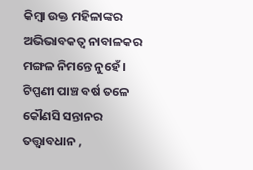କିମ୍ବା ଉକ୍ତ ମହିଳାଙ୍କର ଅଭିଭାବକତ୍ଵ ନାବାଳକର ମଙ୍ଗଳ ନିମନ୍ତେ ନୁହେଁ । ଟିପ୍ପଣୀ ପାଞ୍ଚ ବର୍ଷ ତଳେ କୌଣସି ସନ୍ତାନର ତତ୍ତ୍ଵାବଧାନ ,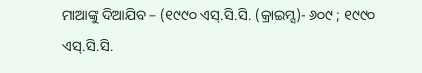ମାଆଙ୍କୁ ଦିଆଯିବ – (୧୯୯୦ ଏସ୍.ସି.ସି. (କ୍ରାଇମ୍ସ)- ୬୦୯ ; ୧୯୯୦ ଏସ୍.ସି.ସି.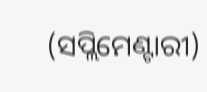(ସପ୍ଲିମେଣ୍ଟାରୀ)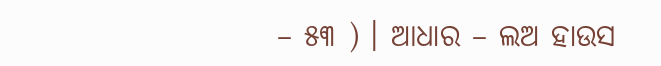– ୫୩ ) । ଆଧାର – ଲଅ ହାଉସ